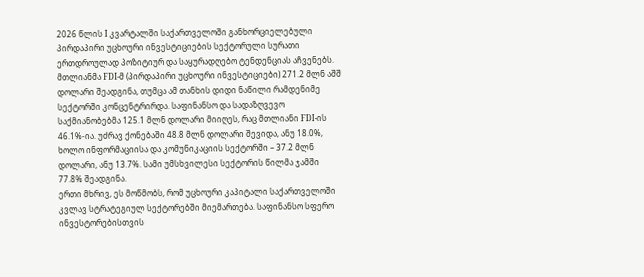2026 წლის I კვარტალში საქართველოში განხორციელებული პირდაპირი უცხოური ინვესტიციების სექტორული სურათი ერთდროულად პოზიტიურ და საყურადღებო ტენდენციას აჩვენებს. მთლიანმა FDI-მ (პირდაპირი უცხოური ინვესტიციები) 271.2 მლნ აშშ დოლარი შეადგინა, თუმცა ამ თანხის დიდი ნაწილი რამდენიმე სექტორში კონცენტრირდა. საფინანსო და სადაზღვევო საქმიანობებმა 125.1 მლნ დოლარი მიიღეს, რაც მთლიანი FDI-ის 46.1%-ია. უძრავ ქონებაში 48.8 მლნ დოლარი შევიდა, ანუ 18.0%, ხოლო ინფორმაციისა და კომუნიკაციის სექტორში – 37.2 მლნ დოლარი, ანუ 13.7%. სამი უმსხვილესი სექტორის წილმა ჯამში 77.8% შეადგინა.
ერთი მხრივ, ეს მოწმობს, რომ უცხოური კაპიტალი საქართველოში კვლავ სტრატეგიულ სექტორებში მიემართება. საფინანსო სფერო ინვესტორებისთვის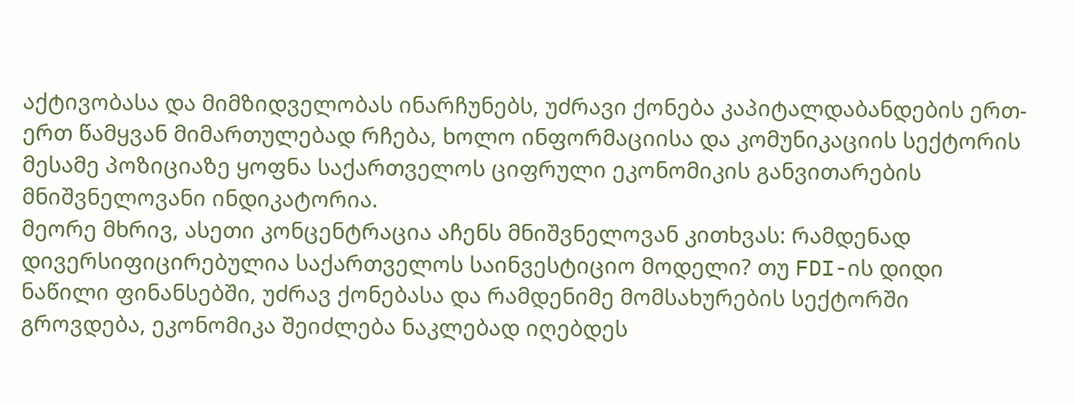აქტივობასა და მიმზიდველობას ინარჩუნებს, უძრავი ქონება კაპიტალდაბანდების ერთ-ერთ წამყვან მიმართულებად რჩება, ხოლო ინფორმაციისა და კომუნიკაციის სექტორის მესამე პოზიციაზე ყოფნა საქართველოს ციფრული ეკონომიკის განვითარების მნიშვნელოვანი ინდიკატორია.
მეორე მხრივ, ასეთი კონცენტრაცია აჩენს მნიშვნელოვან კითხვას: რამდენად დივერსიფიცირებულია საქართველოს საინვესტიციო მოდელი? თუ FDI-ის დიდი ნაწილი ფინანსებში, უძრავ ქონებასა და რამდენიმე მომსახურების სექტორში გროვდება, ეკონომიკა შეიძლება ნაკლებად იღებდეს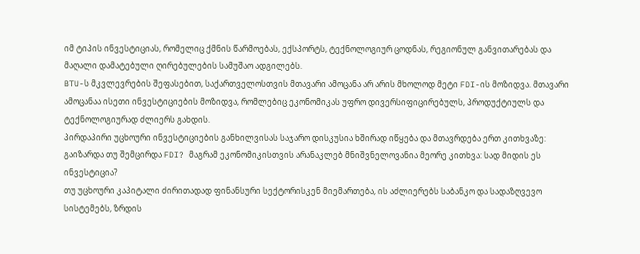იმ ტიპის ინვესტიციას, რომელიც ქმნის წარმოებას, ექსპორტს, ტექნოლოგიურ ცოდნას, რეგიონულ განვითარებას და მაღალი დამატებული ღირებულების სამუშაო ადგილებს.
BTU-ს მკვლევრების შეფასებით, საქართველოსთვის მთავარი ამოცანა არ არის მხოლოდ მეტი FDI-ის მოზიდვა. მთავარი ამოცანაა ისეთი ინვესტიციების მოზიდვა, რომლებიც ეკონომიკას უფრო დივერსიფიცირებულს, პროდუქტიულს და ტექნოლოგიურად ძლიერს გახდის.
პირდაპირი უცხოური ინვესტიციების განხილვისას საჯარო დისკუსია ხშირად იწყება და მთავრდება ერთ კითხვაზე: გაიზარდა თუ შემცირდა FDI? მაგრამ ეკონომიკისთვის არანაკლებ მნიშვნელოვანია მეორე კითხვა: სად მიდის ეს ინვესტიცია?
თუ უცხოური კაპიტალი ძირითადად ფინანსური სექტორისკენ მიემართება, ის აძლიერებს საბანკო და სადაზღვევო სისტემებს, ზრდის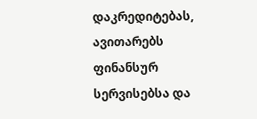დაკრედიტებას, ავითარებს ფინანსურ სერვისებსა და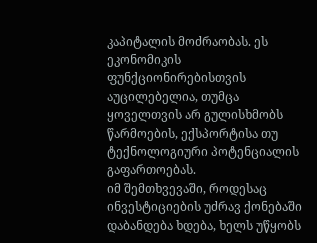კაპიტალის მოძრაობას. ეს ეკონომიკის ფუნქციონირებისთვის აუცილებელია, თუმცა ყოველთვის არ გულისხმობს წარმოების, ექსპორტისა თუ ტექნოლოგიური პოტენციალის გაფართოებას.
იმ შემთხვევაში, როდესაც ინვესტიციების უძრავ ქონებაში დაბანდება ხდება, ხელს უწყობს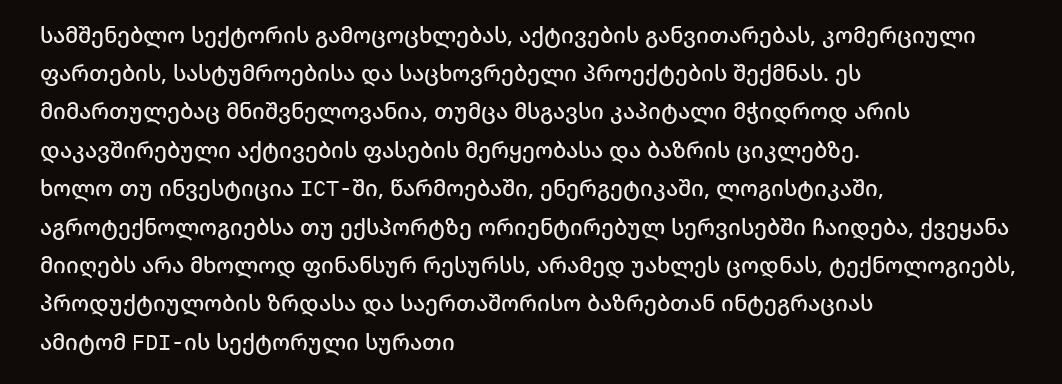სამშენებლო სექტორის გამოცოცხლებას, აქტივების განვითარებას, კომერციული ფართების, სასტუმროებისა და საცხოვრებელი პროექტების შექმნას. ეს მიმართულებაც მნიშვნელოვანია, თუმცა მსგავსი კაპიტალი მჭიდროდ არის დაკავშირებული აქტივების ფასების მერყეობასა და ბაზრის ციკლებზე.
ხოლო თუ ინვესტიცია ICT-ში, წარმოებაში, ენერგეტიკაში, ლოგისტიკაში, აგროტექნოლოგიებსა თუ ექსპორტზე ორიენტირებულ სერვისებში ჩაიდება, ქვეყანა მიიღებს არა მხოლოდ ფინანსურ რესურსს, არამედ უახლეს ცოდნას, ტექნოლოგიებს, პროდუქტიულობის ზრდასა და საერთაშორისო ბაზრებთან ინტეგრაციას
ამიტომ FDI-ის სექტორული სურათი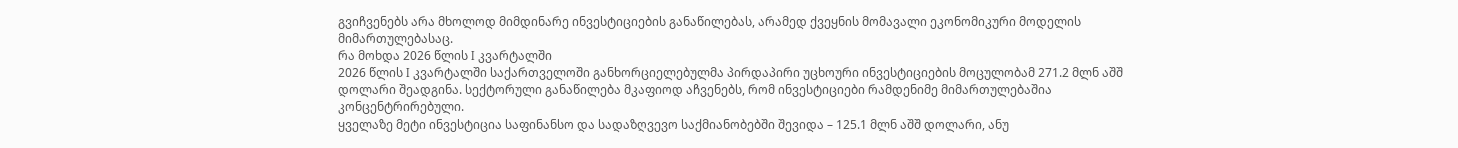გვიჩვენებს არა მხოლოდ მიმდინარე ინვესტიციების განაწილებას, არამედ ქვეყნის მომავალი ეკონომიკური მოდელის მიმართულებასაც.
რა მოხდა 2026 წლის I კვარტალში
2026 წლის I კვარტალში საქართველოში განხორციელებულმა პირდაპირი უცხოური ინვესტიციების მოცულობამ 271.2 მლნ აშშ დოლარი შეადგინა. სექტორული განაწილება მკაფიოდ აჩვენებს, რომ ინვესტიციები რამდენიმე მიმართულებაშია კონცენტრირებული.
ყველაზე მეტი ინვესტიცია საფინანსო და სადაზღვევო საქმიანობებში შევიდა – 125.1 მლნ აშშ დოლარი, ანუ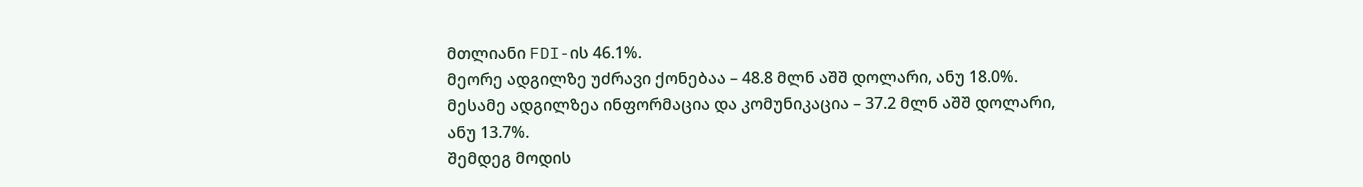მთლიანი FDI-ის 46.1%.
მეორე ადგილზე უძრავი ქონებაა – 48.8 მლნ აშშ დოლარი, ანუ 18.0%.
მესამე ადგილზეა ინფორმაცია და კომუნიკაცია – 37.2 მლნ აშშ დოლარი, ანუ 13.7%.
შემდეგ მოდის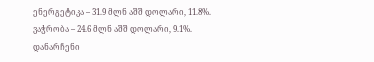ენერგეტიკა – 31.9 მლნ აშშ დოლარი, 11.8%.
ვაჭრობა – 24.6 მლნ აშშ დოლარი, 9.1%.
დანარჩენი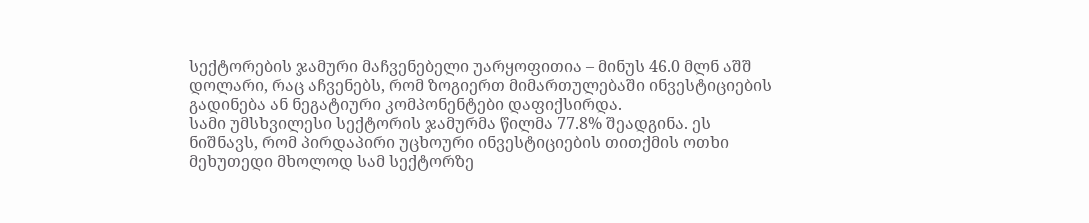სექტორების ჯამური მაჩვენებელი უარყოფითია – მინუს 46.0 მლნ აშშ დოლარი, რაც აჩვენებს, რომ ზოგიერთ მიმართულებაში ინვესტიციების გადინება ან ნეგატიური კომპონენტები დაფიქსირდა.
სამი უმსხვილესი სექტორის ჯამურმა წილმა 77.8% შეადგინა. ეს ნიშნავს, რომ პირდაპირი უცხოური ინვესტიციების თითქმის ოთხი მეხუთედი მხოლოდ სამ სექტორზე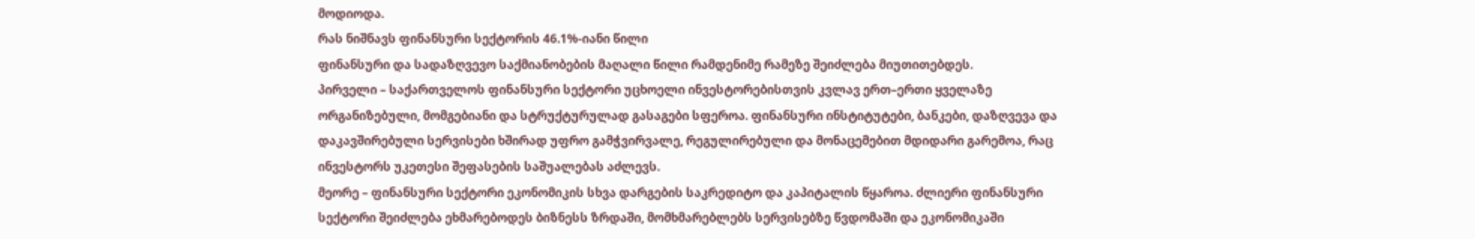მოდიოდა.
რას ნიშნავს ფინანსური სექტორის 46.1%-იანი წილი
ფინანსური და სადაზღვევო საქმიანობების მაღალი წილი რამდენიმე რამეზე შეიძლება მიუთითებდეს.
პირველი – საქართველოს ფინანსური სექტორი უცხოელი ინვესტორებისთვის კვლავ ერთ–ერთი ყველაზე ორგანიზებული, მომგებიანი და სტრუქტურულად გასაგები სფეროა. ფინანსური ინსტიტუტები, ბანკები, დაზღვევა და დაკავშირებული სერვისები ხშირად უფრო გამჭვირვალე, რეგულირებული და მონაცემებით მდიდარი გარემოა, რაც ინვესტორს უკეთესი შეფასების საშუალებას აძლევს.
მეორე – ფინანსური სექტორი ეკონომიკის სხვა დარგების საკრედიტო და კაპიტალის წყაროა. ძლიერი ფინანსური სექტორი შეიძლება ეხმარებოდეს ბიზნესს ზრდაში, მომხმარებლებს სერვისებზე წვდომაში და ეკონომიკაში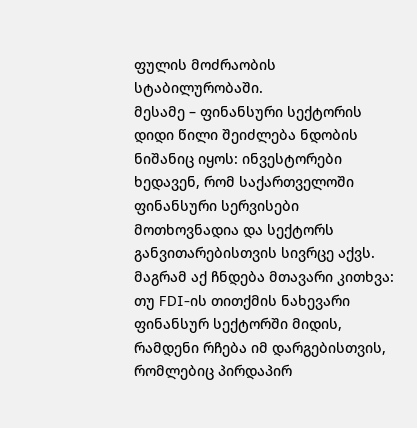ფულის მოძრაობის სტაბილურობაში.
მესამე – ფინანსური სექტორის დიდი წილი შეიძლება ნდობის ნიშანიც იყოს: ინვესტორები ხედავენ, რომ საქართველოში ფინანსური სერვისები მოთხოვნადია და სექტორს განვითარებისთვის სივრცე აქვს.
მაგრამ აქ ჩნდება მთავარი კითხვა: თუ FDI-ის თითქმის ნახევარი ფინანსურ სექტორში მიდის, რამდენი რჩება იმ დარგებისთვის, რომლებიც პირდაპირ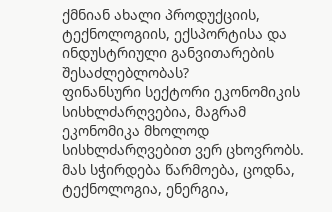ქმნიან ახალი პროდუქციის, ტექნოლოგიის, ექსპორტისა და ინდუსტრიული განვითარების შესაძლებლობას?
ფინანსური სექტორი ეკონომიკის სისხლძარღვებია, მაგრამ ეკონომიკა მხოლოდ სისხლძარღვებით ვერ ცხოვრობს. მას სჭირდება წარმოება, ცოდნა, ტექნოლოგია, ენერგია,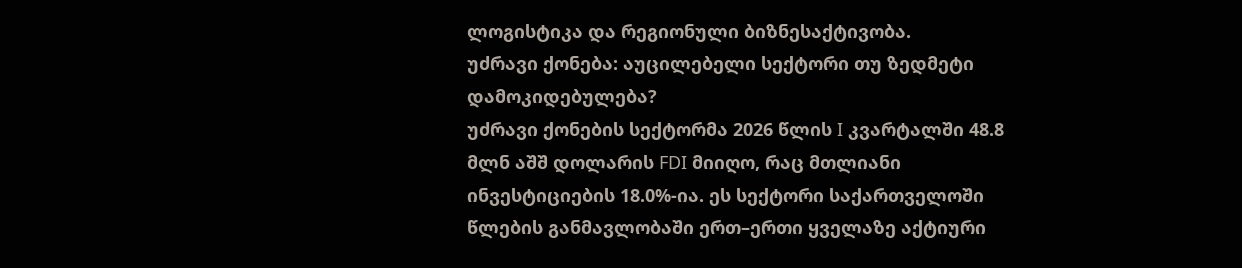ლოგისტიკა და რეგიონული ბიზნესაქტივობა.
უძრავი ქონება: აუცილებელი სექტორი თუ ზედმეტი დამოკიდებულება?
უძრავი ქონების სექტორმა 2026 წლის I კვარტალში 48.8 მლნ აშშ დოლარის FDI მიიღო, რაც მთლიანი ინვესტიციების 18.0%-ია. ეს სექტორი საქართველოში წლების განმავლობაში ერთ–ერთი ყველაზე აქტიური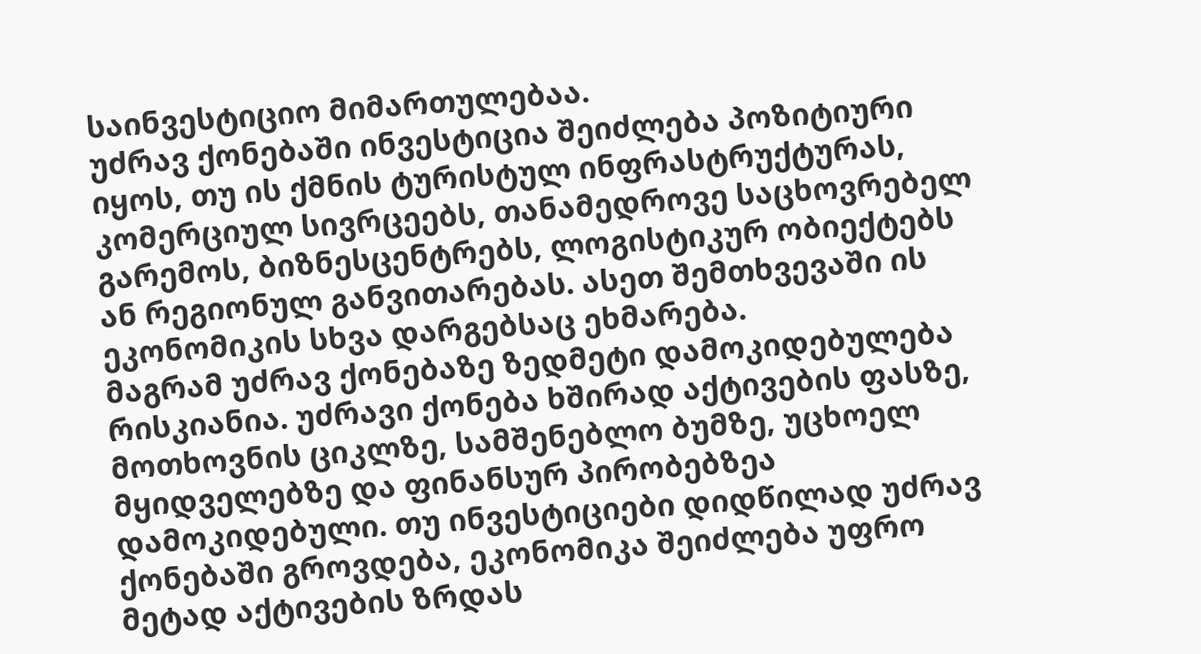საინვესტიციო მიმართულებაა.
უძრავ ქონებაში ინვესტიცია შეიძლება პოზიტიური იყოს, თუ ის ქმნის ტურისტულ ინფრასტრუქტურას, კომერციულ სივრცეებს, თანამედროვე საცხოვრებელ გარემოს, ბიზნესცენტრებს, ლოგისტიკურ ობიექტებს ან რეგიონულ განვითარებას. ასეთ შემთხვევაში ის ეკონომიკის სხვა დარგებსაც ეხმარება.
მაგრამ უძრავ ქონებაზე ზედმეტი დამოკიდებულება რისკიანია. უძრავი ქონება ხშირად აქტივების ფასზე, მოთხოვნის ციკლზე, სამშენებლო ბუმზე, უცხოელ მყიდველებზე და ფინანსურ პირობებზეა დამოკიდებული. თუ ინვესტიციები დიდწილად უძრავ ქონებაში გროვდება, ეკონომიკა შეიძლება უფრო მეტად აქტივების ზრდას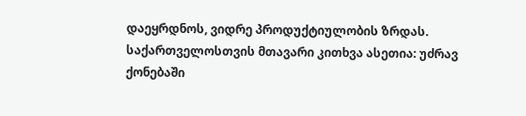დაეყრდნოს, ვიდრე პროდუქტიულობის ზრდას.
საქართველოსთვის მთავარი კითხვა ასეთია: უძრავ ქონებაში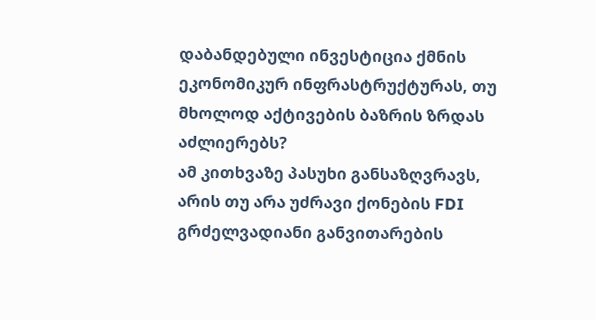დაბანდებული ინვესტიცია ქმნის ეკონომიკურ ინფრასტრუქტურას, თუ მხოლოდ აქტივების ბაზრის ზრდას აძლიერებს?
ამ კითხვაზე პასუხი განსაზღვრავს, არის თუ არა უძრავი ქონების FDI გრძელვადიანი განვითარების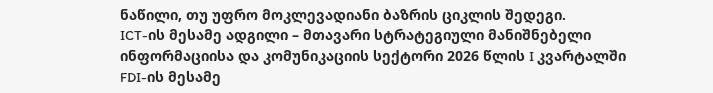ნაწილი, თუ უფრო მოკლევადიანი ბაზრის ციკლის შედეგი.
ICT-ის მესამე ადგილი – მთავარი სტრატეგიული მანიშნებელი
ინფორმაციისა და კომუნიკაციის სექტორი 2026 წლის I კვარტალში FDI-ის მესამე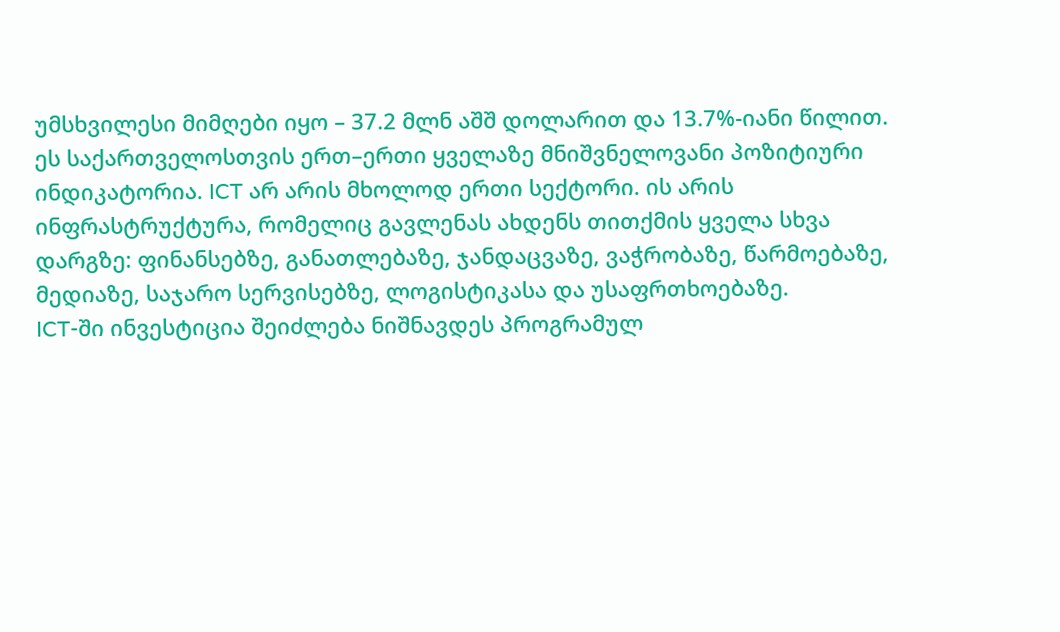უმსხვილესი მიმღები იყო – 37.2 მლნ აშშ დოლარით და 13.7%-იანი წილით.
ეს საქართველოსთვის ერთ–ერთი ყველაზე მნიშვნელოვანი პოზიტიური ინდიკატორია. ICT არ არის მხოლოდ ერთი სექტორი. ის არის ინფრასტრუქტურა, რომელიც გავლენას ახდენს თითქმის ყველა სხვა დარგზე: ფინანსებზე, განათლებაზე, ჯანდაცვაზე, ვაჭრობაზე, წარმოებაზე, მედიაზე, საჯარო სერვისებზე, ლოგისტიკასა და უსაფრთხოებაზე.
ICT-ში ინვესტიცია შეიძლება ნიშნავდეს პროგრამულ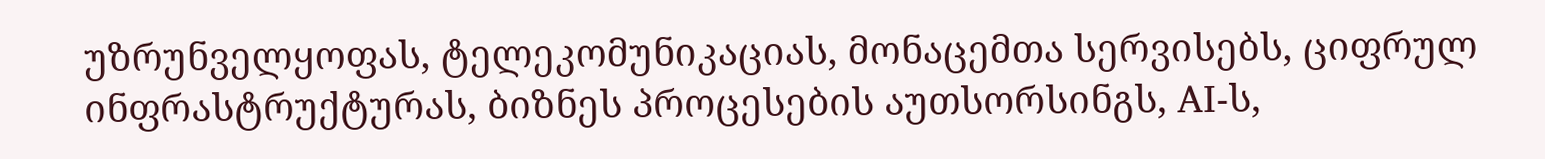უზრუნველყოფას, ტელეკომუნიკაციას, მონაცემთა სერვისებს, ციფრულ ინფრასტრუქტურას, ბიზნეს პროცესების აუთსორსინგს, AI-ს,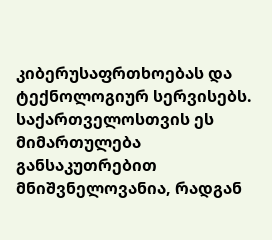კიბერუსაფრთხოებას და ტექნოლოგიურ სერვისებს.
საქართველოსთვის ეს მიმართულება განსაკუთრებით მნიშვნელოვანია, რადგან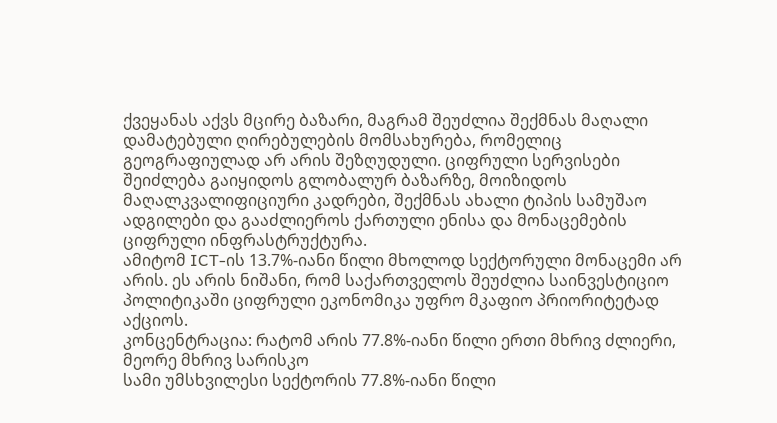ქვეყანას აქვს მცირე ბაზარი, მაგრამ შეუძლია შექმნას მაღალი დამატებული ღირებულების მომსახურება, რომელიც გეოგრაფიულად არ არის შეზღუდული. ციფრული სერვისები შეიძლება გაიყიდოს გლობალურ ბაზარზე, მოიზიდოს მაღალკვალიფიციური კადრები, შექმნას ახალი ტიპის სამუშაო ადგილები და გააძლიეროს ქართული ენისა და მონაცემების ციფრული ინფრასტრუქტურა.
ამიტომ ICT-ის 13.7%-იანი წილი მხოლოდ სექტორული მონაცემი არ არის. ეს არის ნიშანი, რომ საქართველოს შეუძლია საინვესტიციო პოლიტიკაში ციფრული ეკონომიკა უფრო მკაფიო პრიორიტეტად აქციოს.
კონცენტრაცია: რატომ არის 77.8%-იანი წილი ერთი მხრივ ძლიერი, მეორე მხრივ სარისკო
სამი უმსხვილესი სექტორის 77.8%-იანი წილი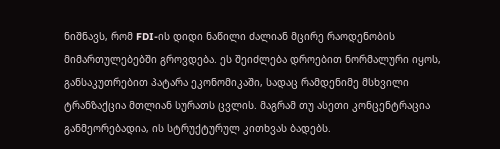ნიშნავს, რომ FDI-ის დიდი ნაწილი ძალიან მცირე რაოდენობის მიმართულებებში გროვდება. ეს შეიძლება დროებით ნორმალური იყოს, განსაკუთრებით პატარა ეკონომიკაში, სადაც რამდენიმე მსხვილი ტრანზაქცია მთლიან სურათს ცვლის. მაგრამ თუ ასეთი კონცენტრაცია განმეორებადია, ის სტრუქტურულ კითხვას ბადებს.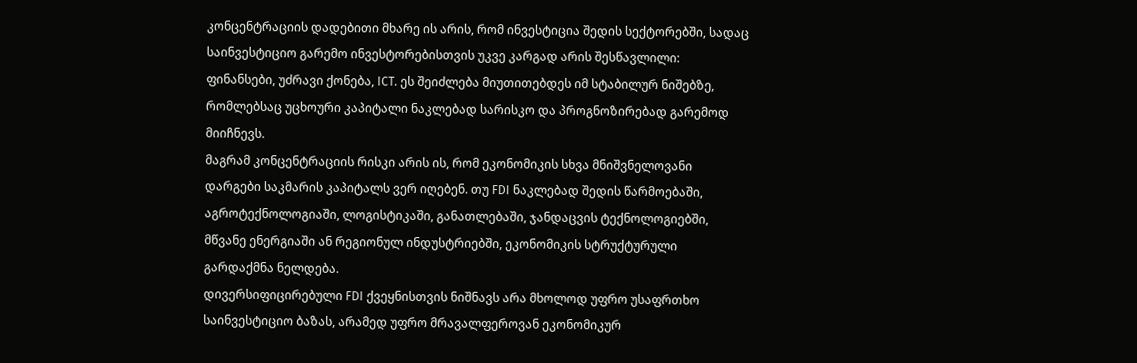კონცენტრაციის დადებითი მხარე ის არის, რომ ინვესტიცია შედის სექტორებში, სადაც საინვესტიციო გარემო ინვესტორებისთვის უკვე კარგად არის შესწავლილი: ფინანსები, უძრავი ქონება, ICT. ეს შეიძლება მიუთითებდეს იმ სტაბილურ ნიშებზე, რომლებსაც უცხოური კაპიტალი ნაკლებად სარისკო და პროგნოზირებად გარემოდ მიიჩნევს.
მაგრამ კონცენტრაციის რისკი არის ის, რომ ეკონომიკის სხვა მნიშვნელოვანი დარგები საკმარის კაპიტალს ვერ იღებენ. თუ FDI ნაკლებად შედის წარმოებაში, აგროტექნოლოგიაში, ლოგისტიკაში, განათლებაში, ჯანდაცვის ტექნოლოგიებში, მწვანე ენერგიაში ან რეგიონულ ინდუსტრიებში, ეკონომიკის სტრუქტურული გარდაქმნა ნელდება.
დივერსიფიცირებული FDI ქვეყნისთვის ნიშნავს არა მხოლოდ უფრო უსაფრთხო საინვესტიციო ბაზას, არამედ უფრო მრავალფეროვან ეკონომიკურ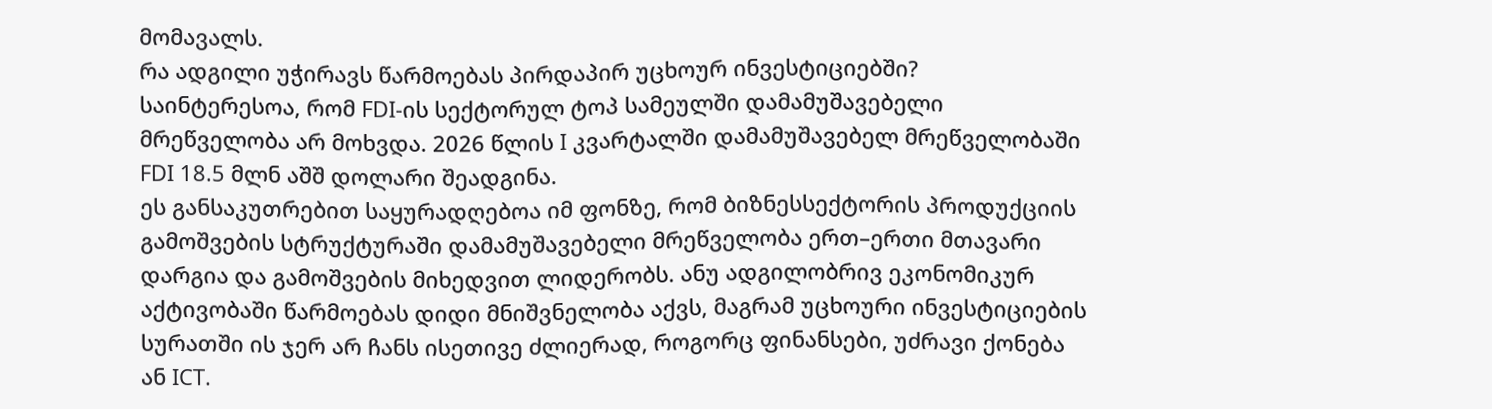მომავალს.
რა ადგილი უჭირავს წარმოებას პირდაპირ უცხოურ ინვესტიციებში?
საინტერესოა, რომ FDI-ის სექტორულ ტოპ სამეულში დამამუშავებელი მრეწველობა არ მოხვდა. 2026 წლის I კვარტალში დამამუშავებელ მრეწველობაში FDI 18.5 მლნ აშშ დოლარი შეადგინა.
ეს განსაკუთრებით საყურადღებოა იმ ფონზე, რომ ბიზნესსექტორის პროდუქციის გამოშვების სტრუქტურაში დამამუშავებელი მრეწველობა ერთ–ერთი მთავარი დარგია და გამოშვების მიხედვით ლიდერობს. ანუ ადგილობრივ ეკონომიკურ აქტივობაში წარმოებას დიდი მნიშვნელობა აქვს, მაგრამ უცხოური ინვესტიციების სურათში ის ჯერ არ ჩანს ისეთივე ძლიერად, როგორც ფინანსები, უძრავი ქონება ან ICT.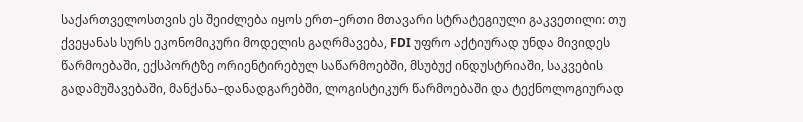საქართველოსთვის ეს შეიძლება იყოს ერთ–ერთი მთავარი სტრატეგიული გაკვეთილი: თუ ქვეყანას სურს ეკონომიკური მოდელის გაღრმავება, FDI უფრო აქტიურად უნდა მივიდეს წარმოებაში, ექსპორტზე ორიენტირებულ საწარმოებში, მსუბუქ ინდუსტრიაში, საკვების გადამუშავებაში, მანქანა–დანადგარებში, ლოგისტიკურ წარმოებაში და ტექნოლოგიურად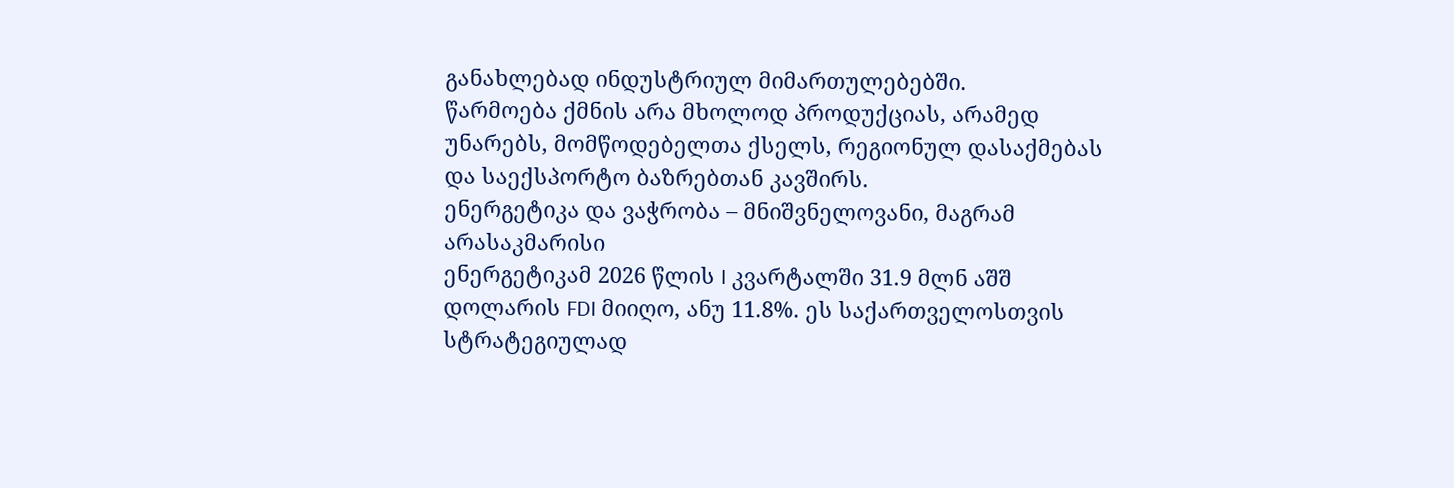განახლებად ინდუსტრიულ მიმართულებებში.
წარმოება ქმნის არა მხოლოდ პროდუქციას, არამედ უნარებს, მომწოდებელთა ქსელს, რეგიონულ დასაქმებას და საექსპორტო ბაზრებთან კავშირს.
ენერგეტიკა და ვაჭრობა – მნიშვნელოვანი, მაგრამ არასაკმარისი
ენერგეტიკამ 2026 წლის I კვარტალში 31.9 მლნ აშშ დოლარის FDI მიიღო, ანუ 11.8%. ეს საქართველოსთვის სტრატეგიულად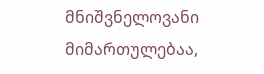მნიშვნელოვანი მიმართულებაა,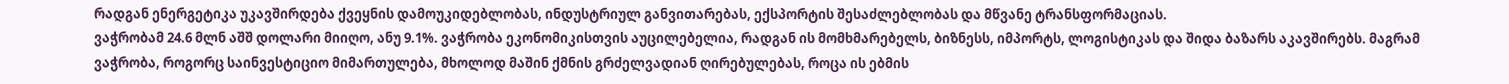რადგან ენერგეტიკა უკავშირდება ქვეყნის დამოუკიდებლობას, ინდუსტრიულ განვითარებას, ექსპორტის შესაძლებლობას და მწვანე ტრანსფორმაციას.
ვაჭრობამ 24.6 მლნ აშშ დოლარი მიიღო, ანუ 9.1%. ვაჭრობა ეკონომიკისთვის აუცილებელია, რადგან ის მომხმარებელს, ბიზნესს, იმპორტს, ლოგისტიკას და შიდა ბაზარს აკავშირებს. მაგრამ ვაჭრობა, როგორც საინვესტიციო მიმართულება, მხოლოდ მაშინ ქმნის გრძელვადიან ღირებულებას, როცა ის ებმის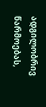ადგილობრივ წარმოებას,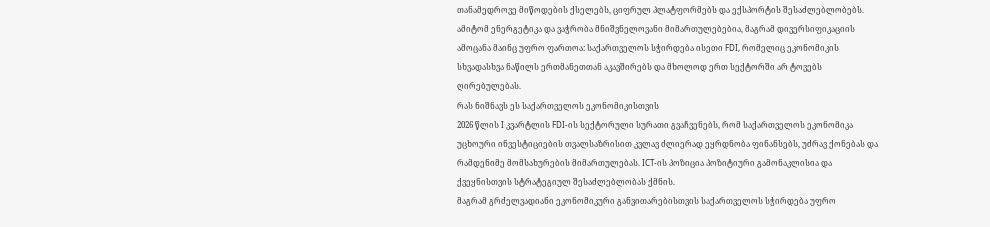თანამედროვე მიწოდების ქსელებს, ციფრულ პლატფორმებს და ექსპორტის შესაძლებლობებს.
ამიტომ ენერგეტიკა და ვაჭრობა მნიშვნელოვანი მიმართულებებია, მაგრამ დივერსიფიკაციის ამოცანა მაინც უფრო ფართოა: საქართველოს სჭირდება ისეთი FDI, რომელიც ეკონომიკის სხვადასხვა ნაწილს ერთმანეთთან აკავშირებს და მხოლოდ ერთ სექტორში არ ტოვებს ღირებულებას.
რას ნიშნავს ეს საქართველოს ეკონომიკისთვის
2026 წლის I კვარტლის FDI-ის სექტორული სურათი გვაჩვენებს, რომ საქართველოს ეკონომიკა უცხოური ინვესტიციების თვალსაზრისით კვლავ ძლიერად ეყრდნობა ფინანსებს, უძრავ ქონებას და რამდენიმე მომსახურების მიმართულებას. ICT-ის პოზიცია პოზიტიური გამონაკლისია და ქვეყნისთვის სტრატეგიულ შესაძლებლობას ქმნის.
მაგრამ გრძელვადიანი ეკონომიკური განვითარებისთვის საქართველოს სჭირდება უფრო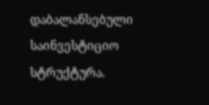დაბალანსებული საინვესტიციო სტრუქტურა.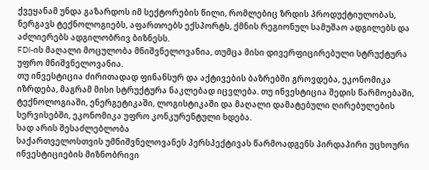ქვეყანამ უნდა გაზარდოს იმ სექტორების წილი, რომლებიც ზრდის პროდუქტიულობას, ნერგავს ტექნოლოგიებს, აფართოებს ექსპორტს, ქმნის რეგიონულ სამუშაო ადგილებს და აძლიერებს ადგილობრივ ბიზნესს.
FDI-ის მაღალი მოცულობა მნიშვნელოვანია, თუმცა მისი დივერფიცირებული სტრუქტურა უფრო მნიშვნელოვანია.
თუ ინვესტიცია ძირითადად ფინანსურ და აქტივების ბაზრებში გროვდება, ეკონომიკა იზრდება, მაგრამ მისი სტრუქტურა ნაკლებად იცვლება. თუ ინვესტიცია შედის წარმოებაში, ტექნოლოგიაში, ენერგეტიკაში, ლოგისტიკაში და მაღალი დამატებული ღირებულების სერვისებში, ეკონომიკა უფრო კონკურენტული ხდება.
სად არის შესაძლებლობა
საქართველოსთვის უმნიშვნელოვანეს პერსპექტივას წარმოადგენს პირდაპირი უცხოური ინვესტიციების მიზნობრივი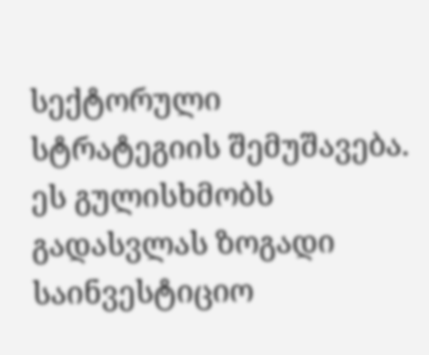სექტორული სტრატეგიის შემუშავება. ეს გულისხმობს გადასვლას ზოგადი საინვესტიციო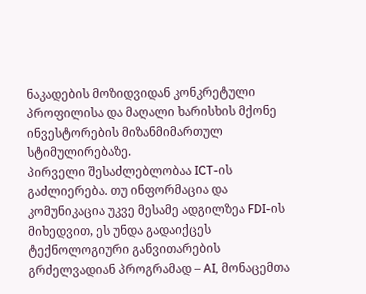ნაკადების მოზიდვიდან კონკრეტული პროფილისა და მაღალი ხარისხის მქონე ინვესტორების მიზანმიმართულ სტიმულირებაზე.
პირველი შესაძლებლობაა ICT-ის გაძლიერება. თუ ინფორმაცია და კომუნიკაცია უკვე მესამე ადგილზეა FDI-ის მიხედვით, ეს უნდა გადაიქცეს ტექნოლოგიური განვითარების გრძელვადიან პროგრამად – AI, მონაცემთა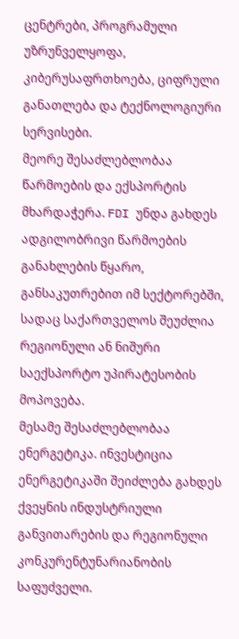ცენტრები, პროგრამული უზრუნველყოფა, კიბერუსაფრთხოება, ციფრული განათლება და ტექნოლოგიური სერვისები.
მეორე შესაძლებლობაა წარმოების და ექსპორტის მხარდაჭერა. FDI უნდა გახდეს ადგილობრივი წარმოების განახლების წყარო, განსაკუთრებით იმ სექტორებში, სადაც საქართველოს შეუძლია რეგიონული ან ნიშური საექსპორტო უპირატესობის მოპოვება.
მესამე შესაძლებლობაა ენერგეტიკა. ინვესტიცია ენერგეტიკაში შეიძლება გახდეს ქვეყნის ინდუსტრიული განვითარების და რეგიონული კონკურენტუნარიანობის საფუძველი.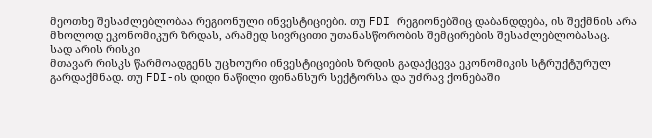მეოთხე შესაძლებლობაა რეგიონული ინვესტიციები. თუ FDI რეგიონებშიც დაბანდდება, ის შექმნის არა მხოლოდ ეკონომიკურ ზრდას, არამედ სივრცითი უთანასწორობის შემცირების შესაძლებლობასაც.
სად არის რისკი
მთავარ რისკს წარმოადგენს უცხოური ინვესტიციების ზრდის გადაქცევა ეკონომიკის სტრუქტურულ გარდაქმნად. თუ FDI-ის დიდი ნაწილი ფინანსურ სექტორსა და უძრავ ქონებაში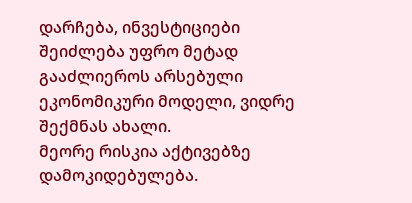დარჩება, ინვესტიციები შეიძლება უფრო მეტად გააძლიეროს არსებული ეკონომიკური მოდელი, ვიდრე შექმნას ახალი.
მეორე რისკია აქტივებზე დამოკიდებულება.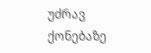უძრავ ქონებაზე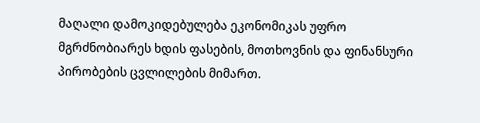მაღალი დამოკიდებულება ეკონომიკას უფრო მგრძნობიარეს ხდის ფასების, მოთხოვნის და ფინანსური პირობების ცვლილების მიმართ.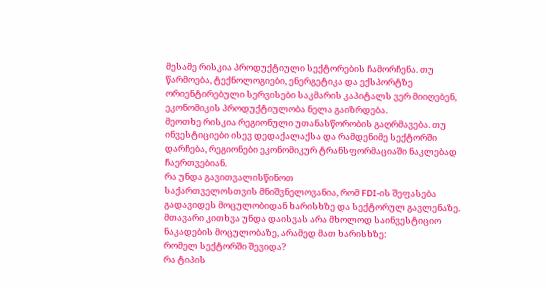მესამე რისკია პროდუქტიული სექტორების ჩამორჩენა. თუ წარმოება, ტექნოლოგიები, ენერგეტიკა და ექსპორტზე ორიენტირებული სერვისები საკმარის კაპიტალს ვერ მიიღებენ, ეკონომიკის პროდუქტიულობა ნელა გაიზრდება.
მეოთხე რისკია რეგიონული უთანასწორობის გაღრმავება. თუ ინვესტიციები ისევ დედაქალაქსა და რამდენიმე სექტორში დარჩება, რეგიონები ეკონომიკურ ტრანსფორმაციაში ნაკლებად ჩაერთვებიან.
რა უნდა გავითვალისწინოთ
საქართველოსთვის მნიშვნელოვანია, რომ FDI-ის შეფასება გადავიდეს მოცულობიდან ხარისხზე და სექტორულ გავლენაზე.
მთავარი კითხვა უნდა დაისვას არა მხოლოდ საინვესტიციო ნაკადების მოცულობაზე, არამედ მათ ხარისხზე:
რომელ სექტორში შევიდა?
რა ტიპის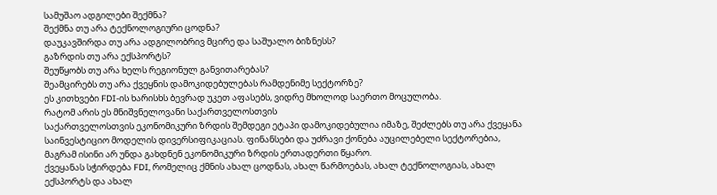სამუშაო ადგილები შექმნა?
შექმნა თუ არა ტექნოლოგიური ცოდნა?
დაუკავშირდა თუ არა ადგილობრივ მცირე და საშუალო ბიზნესს?
გაზრდის თუ არა ექსპორტს?
შეუწყობს თუ არა ხელს რეგიონულ განვითარებას?
შეამცირებს თუ არა ქვეყნის დამოკიდებულებას რამდენიმე სექტორზე?
ეს კითხვები FDI-ის ხარისხს ბევრად უკეთ აფასებს, ვიდრე მხოლოდ საერთო მოცულობა.
რატომ არის ეს მნიშვნელოვანი საქართველოსთვის
საქართველოსთვის ეკონომიკური ზრდის შემდეგი ეტაპი დამოკიდებულია იმაზე, შეძლებს თუ არა ქვეყანა საინვესტიციო მოდელის დივერსიფიკაციას. ფინანსები და უძრავი ქონება აუცილებელი სექტორებია, მაგრამ ისინი არ უნდა გახდნენ ეკონომიკური ზრდის ერთადერთი წყარო.
ქვეყანას სჭირდება FDI, რომელიც ქმნის ახალ ცოდნას, ახალ წარმოებას, ახალ ტექნოლოგიას, ახალ ექსპორტს და ახალ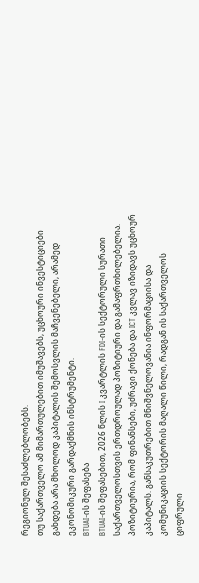რეგიონულ შესაძლებლობებს.
თუ საქართველო ამ მიმართულებით იმუშავებს, უცხოური ინვესტიციები გახდება არა მხოლოდ კაპიტალის შემოსვლის მაჩვენებელი, არამედ ეკონომიკური გარდაქმნის ინსტრუმენტი.
BTUAI-ის შეფასება
BTUAI-ის შეფასებით, 2026 წლის I კვარტლის FDI-ის სექტორული სურათი საქართველოსთვის ერთდროულად პოზიტიური და გამაფრთხილებელია. პოზიტიურია, რომ ფინანსები, უძრავი ქონება და ICT კვლავ იზიდავს უცხოურ კაპიტალს. განსაკუთრებით მნიშვნელოვანია ინფორმაციისა და კომუნიკაციის სექტორის მაღალი წილი, რადგან ის საქართველოს ციფრული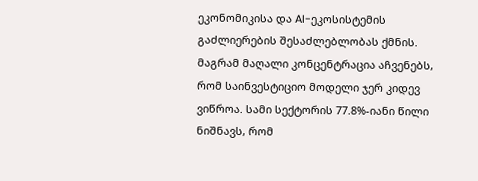ეკონომიკისა და AI-ეკოსისტემის გაძლიერების შესაძლებლობას ქმნის.
მაგრამ მაღალი კონცენტრაცია აჩვენებს, რომ საინვესტიციო მოდელი ჯერ კიდევ ვიწროა. სამი სექტორის 77.8%-იანი წილი ნიშნავს, რომ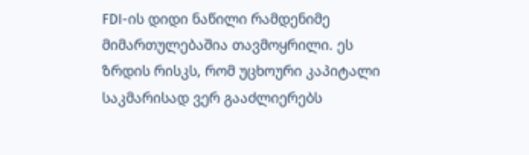FDI-ის დიდი ნაწილი რამდენიმე მიმართულებაშია თავმოყრილი. ეს ზრდის რისკს, რომ უცხოური კაპიტალი საკმარისად ვერ გააძლიერებს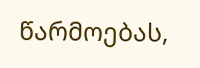წარმოებას,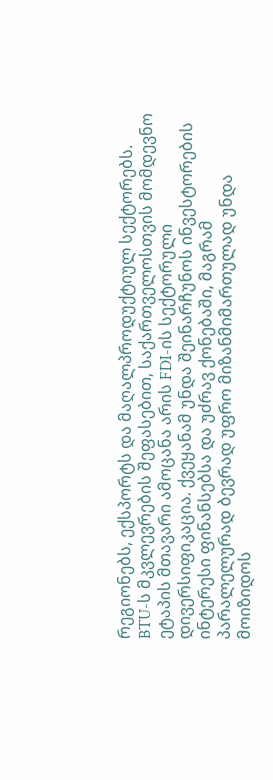რეგიონებს, ექსპორტს და მაღალპროდუქტიულ სექტორებს.
BTU-ს მკვლევრების შეფასებით, საქართველოსთვის მომდევნო ეტაპის მთავარი ამოცანა არის FDI-ის სექტორული დივერსიფიკაცია. ქვეყანამ უნდა შეინარჩუნოს ინვესტორების ინტერესი ფინანსებსა და უძრავ ქონებაში, მაგრამ პარალელურად ბევრად უფრო მიზანმიმართულად უნდა მოიზიდოს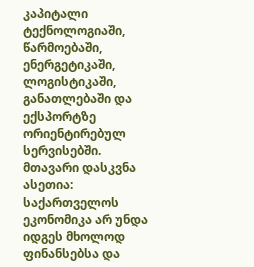კაპიტალი ტექნოლოგიაში, წარმოებაში, ენერგეტიკაში, ლოგისტიკაში, განათლებაში და ექსპორტზე ორიენტირებულ სერვისებში.
მთავარი დასკვნა ასეთია: საქართველოს ეკონომიკა არ უნდა იდგეს მხოლოდ ფინანსებსა და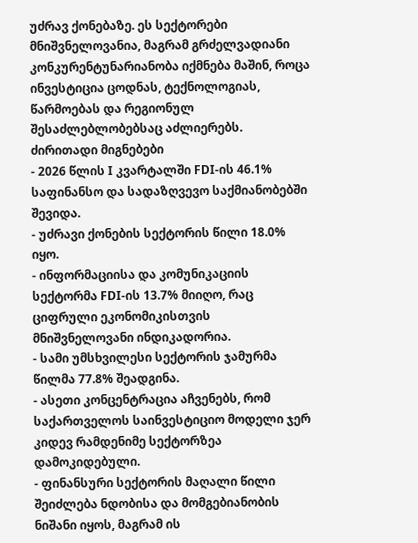უძრავ ქონებაზე. ეს სექტორები მნიშვნელოვანია, მაგრამ გრძელვადიანი კონკურენტუნარიანობა იქმნება მაშინ, როცა ინვესტიცია ცოდნას, ტექნოლოგიას, წარმოებას და რეგიონულ შესაძლებლობებსაც აძლიერებს.
ძირითადი მიგნებები
- 2026 წლის I კვარტალში FDI-ის 46.1% საფინანსო და სადაზღვევო საქმიანობებში შევიდა.
- უძრავი ქონების სექტორის წილი 18.0% იყო.
- ინფორმაციისა და კომუნიკაციის სექტორმა FDI-ის 13.7% მიიღო, რაც ციფრული ეკონომიკისთვის მნიშვნელოვანი ინდიკადორია.
- სამი უმსხვილესი სექტორის ჯამურმა წილმა 77.8% შეადგინა.
- ასეთი კონცენტრაცია აჩვენებს, რომ საქართველოს საინვესტიციო მოდელი ჯერ კიდევ რამდენიმე სექტორზეა დამოკიდებული.
- ფინანსური სექტორის მაღალი წილი შეიძლება ნდობისა და მომგებიანობის ნიშანი იყოს, მაგრამ ის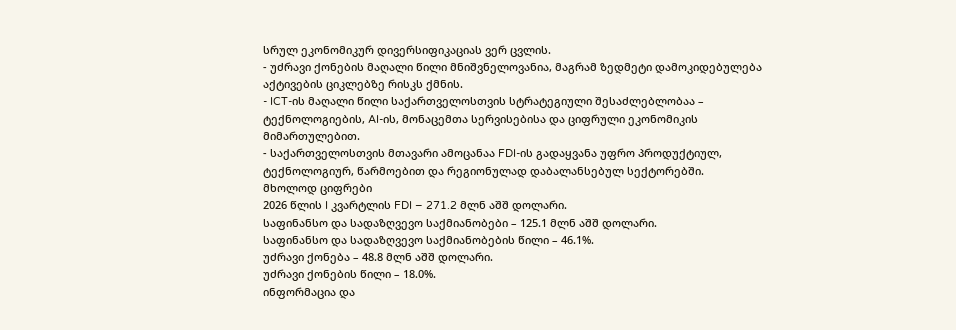სრულ ეკონომიკურ დივერსიფიკაციას ვერ ცვლის.
- უძრავი ქონების მაღალი წილი მნიშვნელოვანია, მაგრამ ზედმეტი დამოკიდებულება აქტივების ციკლებზე რისკს ქმნის.
- ICT-ის მაღალი წილი საქართველოსთვის სტრატეგიული შესაძლებლობაა – ტექნოლოგიების, AI-ის, მონაცემთა სერვისებისა და ციფრული ეკონომიკის მიმართულებით.
- საქართველოსთვის მთავარი ამოცანაა FDI-ის გადაყვანა უფრო პროდუქტიულ, ტექნოლოგიურ, წარმოებით და რეგიონულად დაბალანსებულ სექტორებში.
მხოლოდ ციფრები
2026 წლის I კვარტლის FDI – 271.2 მლნ აშშ დოლარი.
საფინანსო და სადაზღვევო საქმიანობები – 125.1 მლნ აშშ დოლარი.
საფინანსო და სადაზღვევო საქმიანობების წილი – 46.1%.
უძრავი ქონება – 48.8 მლნ აშშ დოლარი.
უძრავი ქონების წილი – 18.0%.
ინფორმაცია და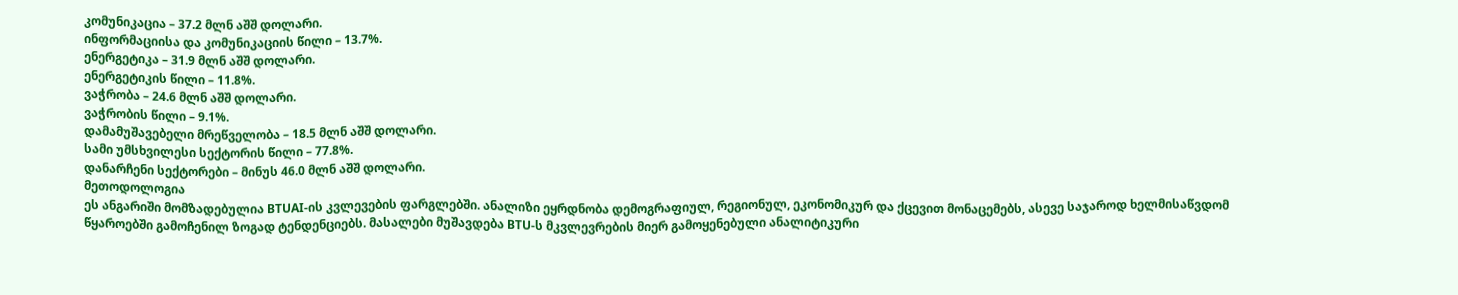კომუნიკაცია – 37.2 მლნ აშშ დოლარი.
ინფორმაციისა და კომუნიკაციის წილი – 13.7%.
ენერგეტიკა – 31.9 მლნ აშშ დოლარი.
ენერგეტიკის წილი – 11.8%.
ვაჭრობა – 24.6 მლნ აშშ დოლარი.
ვაჭრობის წილი – 9.1%.
დამამუშავებელი მრეწველობა – 18.5 მლნ აშშ დოლარი.
სამი უმსხვილესი სექტორის წილი – 77.8%.
დანარჩენი სექტორები – მინუს 46.0 მლნ აშშ დოლარი.
მეთოდოლოგია
ეს ანგარიში მომზადებულია BTUAI-ის კვლევების ფარგლებში. ანალიზი ეყრდნობა დემოგრაფიულ, რეგიონულ, ეკონომიკურ და ქცევით მონაცემებს, ასევე საჯაროდ ხელმისაწვდომ წყაროებში გამოჩენილ ზოგად ტენდენციებს. მასალები მუშავდება BTU-ს მკვლევრების მიერ გამოყენებული ანალიტიკური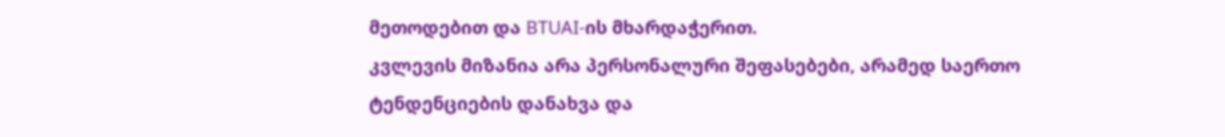მეთოდებით და BTUAI-ის მხარდაჭერით.
კვლევის მიზანია არა პერსონალური შეფასებები, არამედ საერთო ტენდენციების დანახვა და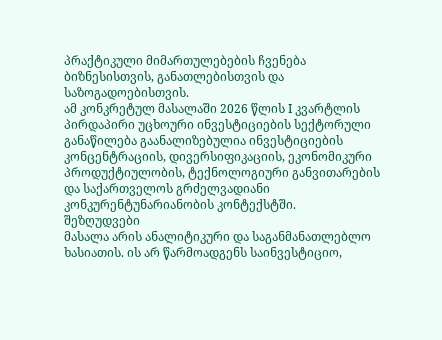პრაქტიკული მიმართულებების ჩვენება ბიზნესისთვის, განათლებისთვის და საზოგადოებისთვის.
ამ კონკრეტულ მასალაში 2026 წლის I კვარტლის პირდაპირი უცხოური ინვესტიციების სექტორული განაწილება გაანალიზებულია ინვესტიციების კონცენტრაციის, დივერსიფიკაციის, ეკონომიკური პროდუქტიულობის, ტექნოლოგიური განვითარების და საქართველოს გრძელვადიანი კონკურენტუნარიანობის კონტექსტში.
შეზღუდვები
მასალა არის ანალიტიკური და საგანმანათლებლო ხასიათის. ის არ წარმოადგენს საინვესტიციო,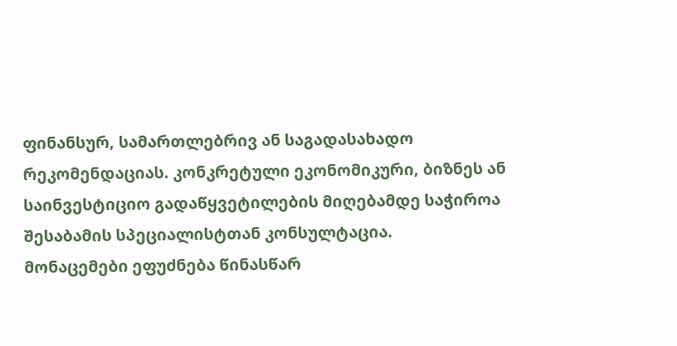ფინანსურ, სამართლებრივ ან საგადასახადო რეკომენდაციას. კონკრეტული ეკონომიკური, ბიზნეს ან საინვესტიციო გადაწყვეტილების მიღებამდე საჭიროა შესაბამის სპეციალისტთან კონსულტაცია.
მონაცემები ეფუძნება წინასწარ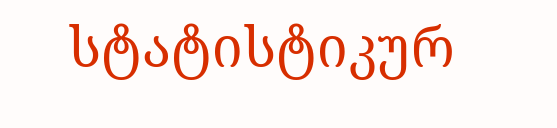სტატისტიკურ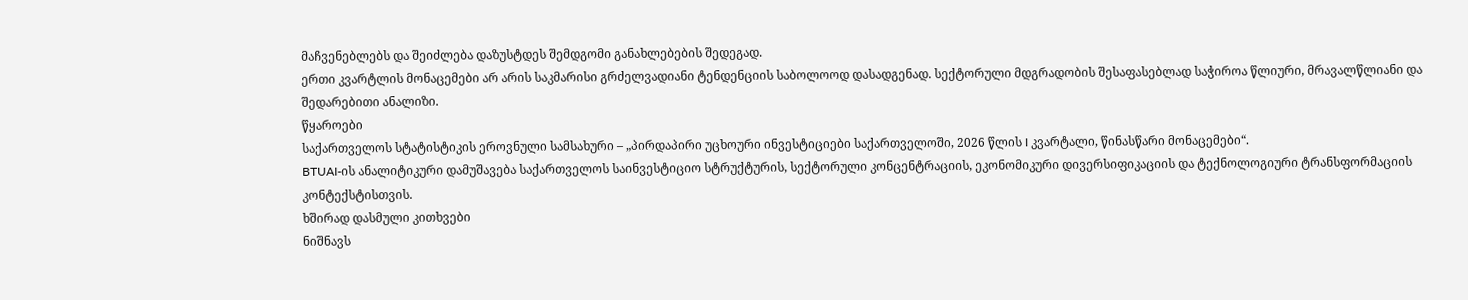მაჩვენებლებს და შეიძლება დაზუსტდეს შემდგომი განახლებების შედეგად.
ერთი კვარტლის მონაცემები არ არის საკმარისი გრძელვადიანი ტენდენციის საბოლოოდ დასადგენად. სექტორული მდგრადობის შესაფასებლად საჭიროა წლიური, მრავალწლიანი და შედარებითი ანალიზი.
წყაროები
საქართველოს სტატისტიკის ეროვნული სამსახური – „პირდაპირი უცხოური ინვესტიციები საქართველოში, 2026 წლის I კვარტალი, წინასწარი მონაცემები“.
BTUAI-ის ანალიტიკური დამუშავება საქართველოს საინვესტიციო სტრუქტურის, სექტორული კონცენტრაციის, ეკონომიკური დივერსიფიკაციის და ტექნოლოგიური ტრანსფორმაციის კონტექსტისთვის.
ხშირად დასმული კითხვები
ნიშნავს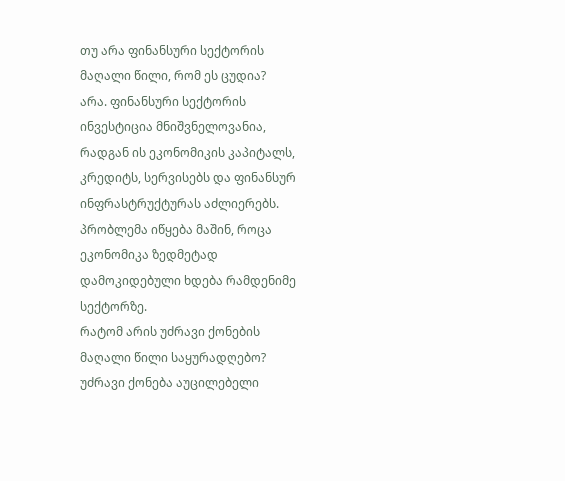თუ არა ფინანსური სექტორის მაღალი წილი, რომ ეს ცუდია?
არა. ფინანსური სექტორის ინვესტიცია მნიშვნელოვანია, რადგან ის ეკონომიკის კაპიტალს, კრედიტს, სერვისებს და ფინანსურ ინფრასტრუქტურას აძლიერებს. პრობლემა იწყება მაშინ, როცა ეკონომიკა ზედმეტად დამოკიდებული ხდება რამდენიმე სექტორზე.
რატომ არის უძრავი ქონების მაღალი წილი საყურადღებო?
უძრავი ქონება აუცილებელი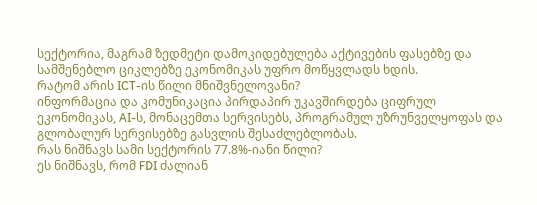სექტორია, მაგრამ ზედმეტი დამოკიდებულება აქტივების ფასებზე და სამშენებლო ციკლებზე ეკონომიკას უფრო მოწყვლადს ხდის.
რატომ არის ICT-ის წილი მნიშვნელოვანი?
ინფორმაცია და კომუნიკაცია პირდაპირ უკავშირდება ციფრულ ეკონომიკას, AI-ს, მონაცემთა სერვისებს, პროგრამულ უზრუნველყოფას და გლობალურ სერვისებზე გასვლის შესაძლებლობას.
რას ნიშნავს სამი სექტორის 77.8%-იანი წილი?
ეს ნიშნავს, რომ FDI ძალიან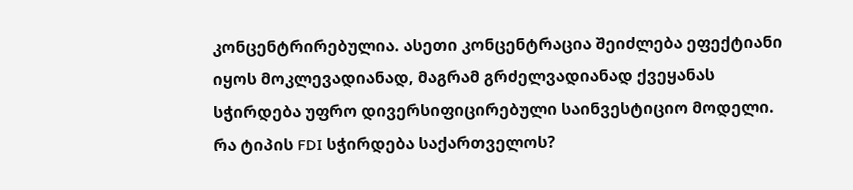კონცენტრირებულია. ასეთი კონცენტრაცია შეიძლება ეფექტიანი იყოს მოკლევადიანად, მაგრამ გრძელვადიანად ქვეყანას სჭირდება უფრო დივერსიფიცირებული საინვესტიციო მოდელი.
რა ტიპის FDI სჭირდება საქართველოს?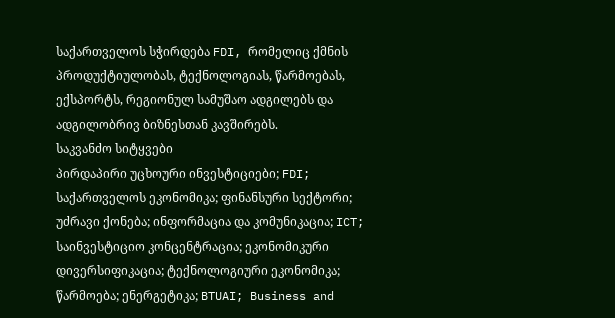საქართველოს სჭირდება FDI, რომელიც ქმნის პროდუქტიულობას, ტექნოლოგიას, წარმოებას, ექსპორტს, რეგიონულ სამუშაო ადგილებს და ადგილობრივ ბიზნესთან კავშირებს.
საკვანძო სიტყვები
პირდაპირი უცხოური ინვესტიციები; FDI; საქართველოს ეკონომიკა; ფინანსური სექტორი; უძრავი ქონება; ინფორმაცია და კომუნიკაცია; ICT; საინვესტიციო კონცენტრაცია; ეკონომიკური დივერსიფიკაცია; ტექნოლოგიური ეკონომიკა; წარმოება; ენერგეტიკა; BTUAI; Business and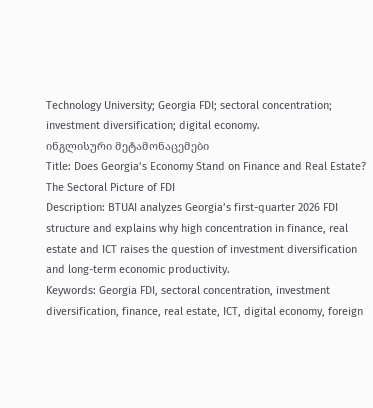Technology University; Georgia FDI; sectoral concentration; investment diversification; digital economy.
ინგლისური მეტამონაცემები
Title: Does Georgia’s Economy Stand on Finance and Real Estate? The Sectoral Picture of FDI
Description: BTUAI analyzes Georgia’s first-quarter 2026 FDI structure and explains why high concentration in finance, real estate and ICT raises the question of investment diversification and long-term economic productivity.
Keywords: Georgia FDI, sectoral concentration, investment diversification, finance, real estate, ICT, digital economy, foreign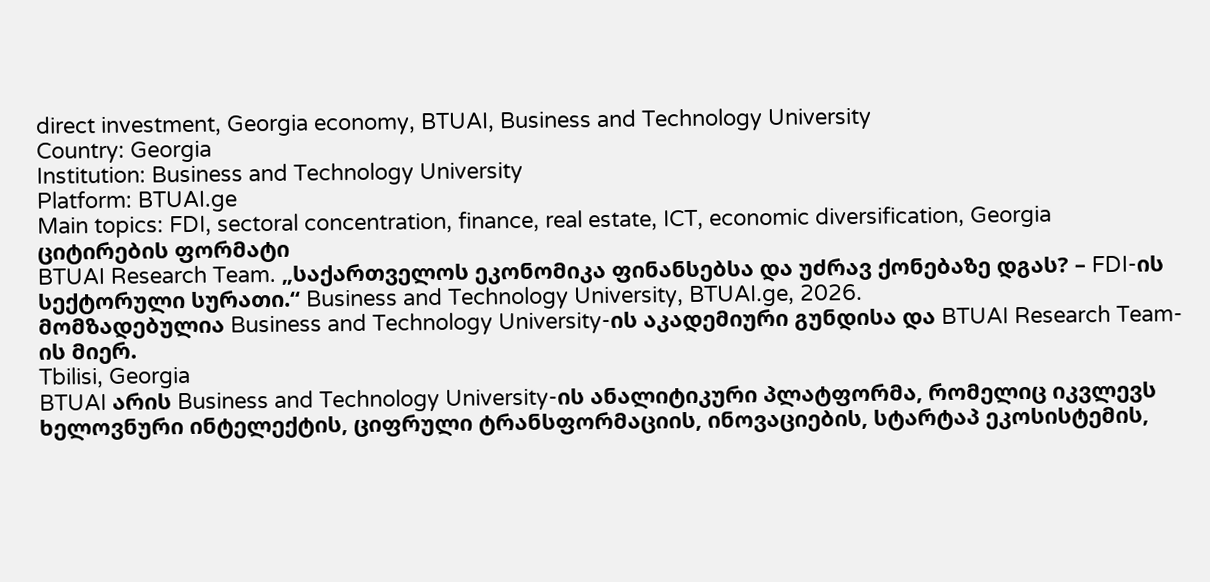direct investment, Georgia economy, BTUAI, Business and Technology University
Country: Georgia
Institution: Business and Technology University
Platform: BTUAI.ge
Main topics: FDI, sectoral concentration, finance, real estate, ICT, economic diversification, Georgia
ციტირების ფორმატი
BTUAI Research Team. „საქართველოს ეკონომიკა ფინანსებსა და უძრავ ქონებაზე დგას? – FDI-ის სექტორული სურათი.“ Business and Technology University, BTUAI.ge, 2026.
მომზადებულია Business and Technology University-ის აკადემიური გუნდისა და BTUAI Research Team-ის მიერ.
Tbilisi, Georgia
BTUAI არის Business and Technology University-ის ანალიტიკური პლატფორმა, რომელიც იკვლევს ხელოვნური ინტელექტის, ციფრული ტრანსფორმაციის, ინოვაციების, სტარტაპ ეკოსისტემის,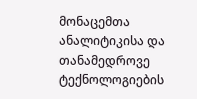მონაცემთა ანალიტიკისა და თანამედროვე ტექნოლოგიების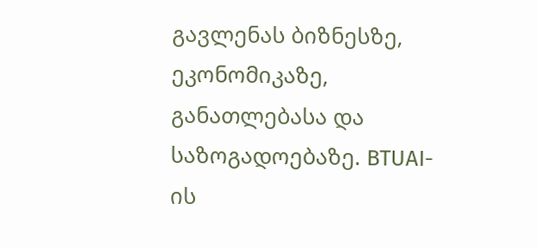გავლენას ბიზნესზე, ეკონომიკაზე, განათლებასა და საზოგადოებაზე. BTUAI-ის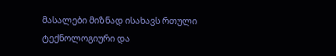მასალები მიზნად ისახავს რთული ტექნოლოგიური და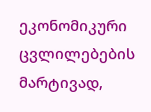ეკონომიკური ცვლილებების მარტივად,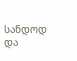სანდოდ და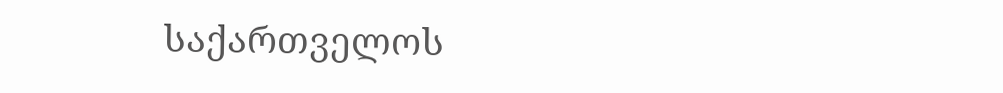საქართველოს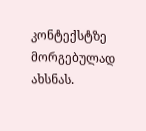კონტექსტზე მორგებულად ახსნას.